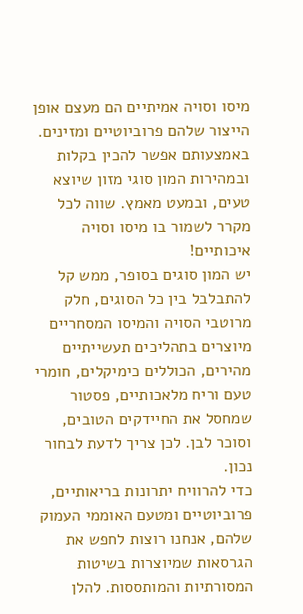מיסו וסויה אמיתיים הם מעצם אופן הייצור שלהם פרוביוטיים ומזינים. באמצעותם אפשר להכין בקלות ובמהירות המון סוגי מזון שיוצא טעים, ובמעט מאמץ. שווה לכל מקרר לשמור בו מיסו וסויה איכותיים!
יש המון סוגים בסופר, ממש קל להתבלבל בין כל הסוגים, חלק מרוטבי הסויה והמיסו המסחריים מיוצרים בתהליכים תעשייתיים מהירים, הכוללים כימיקלים, חומרי טעם וריח מלאכותיים, פסטור שמחסל את החיידקים הטובים, וסוכר לבן. לכן צריך לדעת לבחור נכון.
כדי להרוויח יתרונות בריאותיים, פרוביוטיים ומטעם האוממי העמוק שלהם, אנחנו רוצות לחפש את הגרסאות שמיוצרות בשיטות המסורתיות והמותססות. להלן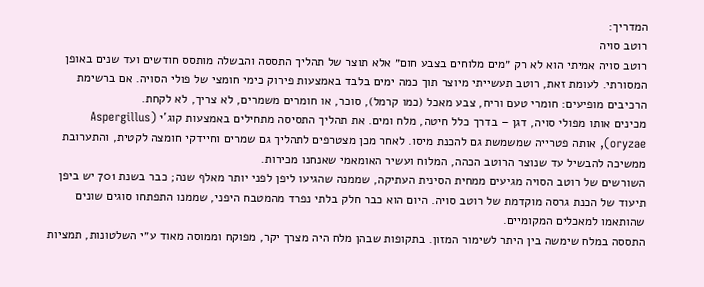המדריך:
רוטב סויה
רוטב סויה אמיתי הוא לא רק ״מים מלוחים בצבע חום״ אלא תוצר של תהליך התססה והבשלה מותסס חודשים ועד שנים באופן המסורתי. לעומת זאת, רוטב תעשייתי מיוצר תוך כמה ימים בלבד באמצעות פירוק כימי חומצי של פולי הסויה. אם ברשימת הרכיבים מופיעים: חומרי טעם וריח, צבע מאכל (כמו קרמל), סוכר, או חומרים משמרים, לא צריך, לא לקחת.
מכינים אותו מפולי סויה, דגן – בדרך כלל חיטה, מלח ומים. את תהליך התסיסה מתחילים באמצעות קוג'י (Aspergillus oryzae), אותה פטרייה שמשמשת גם להכנת מיסו. לאחר מכן מצטרפים לתהליך גם שמרים וחיידקי חומצה לקטית, והתערובת ממשיכה להבשיל עד שנוצר הרוטב הכהה, המלוח ועשיר האומאמי שאנחנו מכירות.
השורשים של רוטב הסויה מגיעים ממחית הסינית העתיקה, שממנה שהגיעו ליפן לפני יותר מאלף שנה; כבר בשנת 701 יש ביפן תיעוד של הכנת גרסה מוקדמת של רוטב סויה. היום הוא כבר חלק בלתי נפרד מהמטבח היפני, שממנו התפתחו סוגים שונים שהותאמו למאכלים המקומיים.
התססה במלח שימשה בין היתר לשימור המזון. בתקופות שבהן מלח היה מצרך יקר, מפוקח וממוסה מאוד ע״י השלטונות, תמציות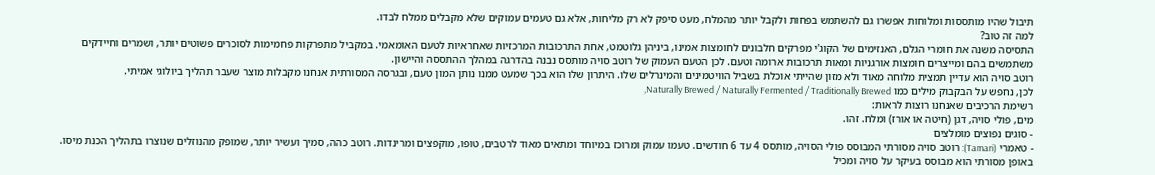תיבול שהיו מותססות ומלוחות אפשרו גם להשתמש בפחות ולקבל יותר מהמלח, מעט סיפק לא רק מליחות, אלא גם טעמים עמוקים שלא מקבלים ממלח לבדו.
למה זה טוב?
התסיסה משנה את חומרי הגלם, האנזימים של הקוג'י מפרקים חלבונים לחומצות אמינו, ביניהן גלוטמט, אחת התרכובות המרכזיות שאחראיות לטעם האומאמי. במקביל מתפרקות פחמימות לסוכרים פשוטים יותר, ושמרים וחיידקים משתמשים בהם ומייצרים חומצות אורגניות ומאות תרכובות ארומה וטעם. לכן הטעם העמוק של רוטב סויה מותסס נבנה בהדרגה במהלך ההתססה והיישון.
רוטב סויה הוא עדיין תמצית מלוחה מאוד ולא מזון שהייתי אוכלת בשביל הוויטמינים והמינרלים שלו. היתרון שלו הוא בכך שמעט ממנו נותן המון טעם, ובגרסה המסורתית אנחנו מקבלות מוצר שעבר תהליך ביולוגי אמיתי.
לכן, נחפש על הבקבוק מילים כמו Naturally Brewed / Naturally Fermented / Traditionally Brewed,
רשימת הרכיבים שאנחנו רוצות לראות:
מים, פולי סויה, דגן (חיטה או אורז) ומלח. זהו.
- סוגים נפוצים מומלצים
- טאמרי (Tamari): רוטב סויה מסורתי המבוסס פולי הסויה, מותסס 4 עד 6 חודשים. טעמו עמוק ומרוכז במיוחד ומתאים מאוד לרטבים, טופו, מוקפצים ומרינדות. רוטב כהה, סמיך ועשיר יותר, שמופק מהנוזלים שנוצרו בתהליך הכנת מיסו. באופן מסורתי הוא מבוסס בעיקר על סויה ומכיל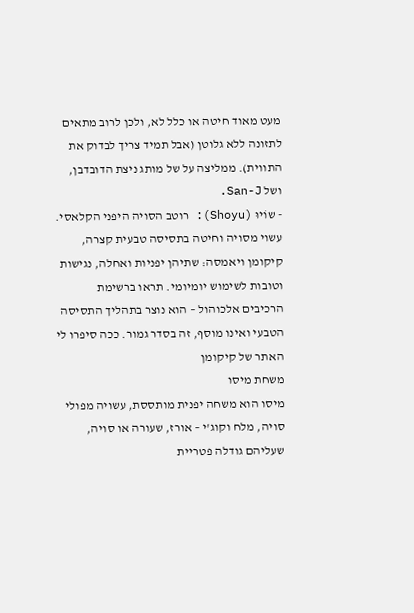מעט מאוד חיטה או כלל לא, ולכן לרוב מתאים לתזונה ללא גלוטן (אבל תמיד צריך לבדוק את התווית). ממליצה על של מותג ניצת הדובדבן, ושל San-J.
- שוֹיוּ (Shoyu): רוטב הסויה היפני הקלאסי. עשוי מסויה וחיטה בתסיסה טבעית קצרה, קיקומן ויאמסה: שתיהן יפניות ואחלה, נגישות וטובות לשימוש יומיומי. תראו ברשימת הרכיבים אלכוהול – הוא נוצר בתהליך התסיסה הטבעי ואינו מוסף, זה בסדר גמור. ככה סיפרו לי האתר של קיקומן
משחת מיסו
מיסו הוא משחה יפנית מותססת, עשויה מפולי סויה, מלח וקוג'י – אורז, שעורה או סויה, שעליהם גודלה פטריית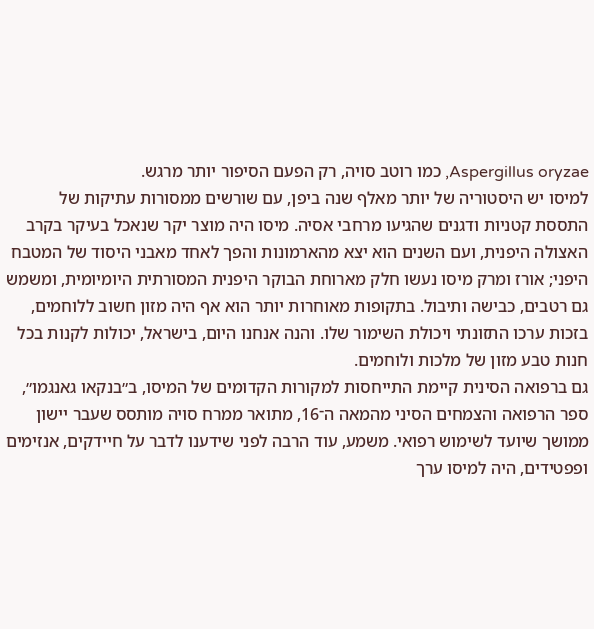Aspergillus oryzae, כמו רוטב סויה, רק הפעם הסיפור יותר מרגש.
למיסו יש היסטוריה של יותר מאלף שנה ביפן, עם שורשים ממסורות עתיקות של התססת קטניות ודגנים שהגיעו מרחבי אסיה. מיסו היה מוצר יקר שנאכל בעיקר בקרב האצולה היפנית, ועם השנים הוא יצא מהארמונות והפך לאחד מאבני היסוד של המטבח היפני; אורז ומרק מיסו נעשו חלק מארוחת הבוקר היפנית המסורתית היומיומית, ומשמש גם רטבים, כבישה ותיבול. בתקופות מאוחרות יותר הוא אף היה מזון חשוב ללוחמים, בזכות ערכו התזונתי ויכולת השימור שלו. והנה אנחנו היום, בישראל, יכולות לקנות בכל חנות טבע מזון של מלכות ולוחמים.
גם ברפואה הסינית קיימת התייחסות למקורות הקדומים של המיסו, ב״בנקאו גאנגמו״, ספר הרפואה והצמחים הסיני מהמאה ה־16, מתואר ממרח סויה מותסס שעבר יישון ממושך שיועד לשימוש רפואי. משמע, עוד הרבה לפני שידענו לדבר על חיידקים, אנזימים ופפטידים, היה למיסו ערך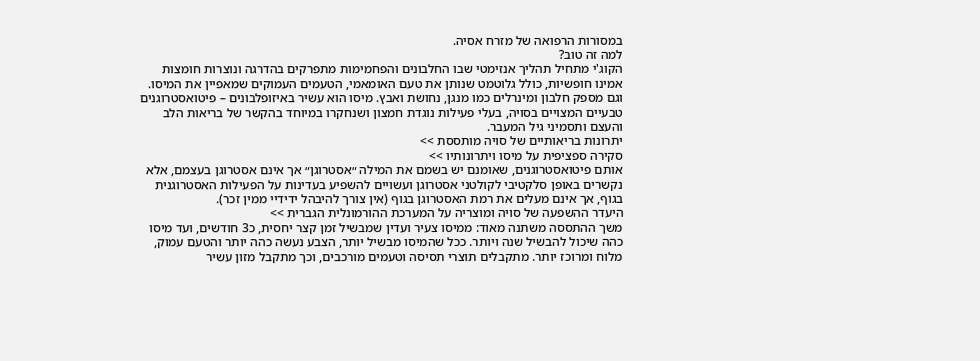במסורות הרפואה של מזרח אסיה.
למה זה טוב?
הקוג'י מתחיל תהליך אנזימטי שבו החלבונים והפחמימות מתפרקים בהדרגה ונוצרות חומצות אמינו חופשיות, כולל גלוטמט שנותן את טעם האומאמי, הטעמים העמוקים שמאפיין את המיסו. וגם מספק חלבון ומינרלים כמו מנגן, נחושת ואבץ. מיסו הוא עשיר באיזופלבונים – פיטואסטרוגנים טבעיים המצויים בסויה, בעלי פעילות נוגדת חמצון ושנחקרו במיוחד בהקשר של בריאות הלב והעצם ותסמיני גיל המעבר.
יתרונות בריאותיים של סויה מותססת >>
סקירה ספציפית על מיסו ויתרונותיו >>
אותם פיטואסטרוגנים, שאומנם יש בשמם את המילה ״אסטרוגן״ אך אינם אסטרוגן בעצמם, אלא נקשרים באופן סלקטיבי לקולטני אסטרוגן ועשויים להשפיע בעדינות על הפעילות האסטרוגנית בגוף, אך אינם מעלים את רמת האסטרוגן בגוף (אין צורך להיבהל ידידיי ממין זכר).
היעדר ההשפעה של סויה ומוצריה על המערכת ההורמונלית הגברית >>
משך ההתססה משתנה מאוד: ממיסו צעיר ועדין שמבשיל זמן קצר יחסית, כ3 חודשים, ועד מיסו כהה שיכול להבשיל שנה ויותר. ככל שהמיסו מבשיל יותר, הצבע נעשה כהה יותר והטעם עמוק, מלוח ומרוכז יותר. מתקבלים תוצרי תסיסה וטעמים מורכבים, וכך מתקבל מזון עשיר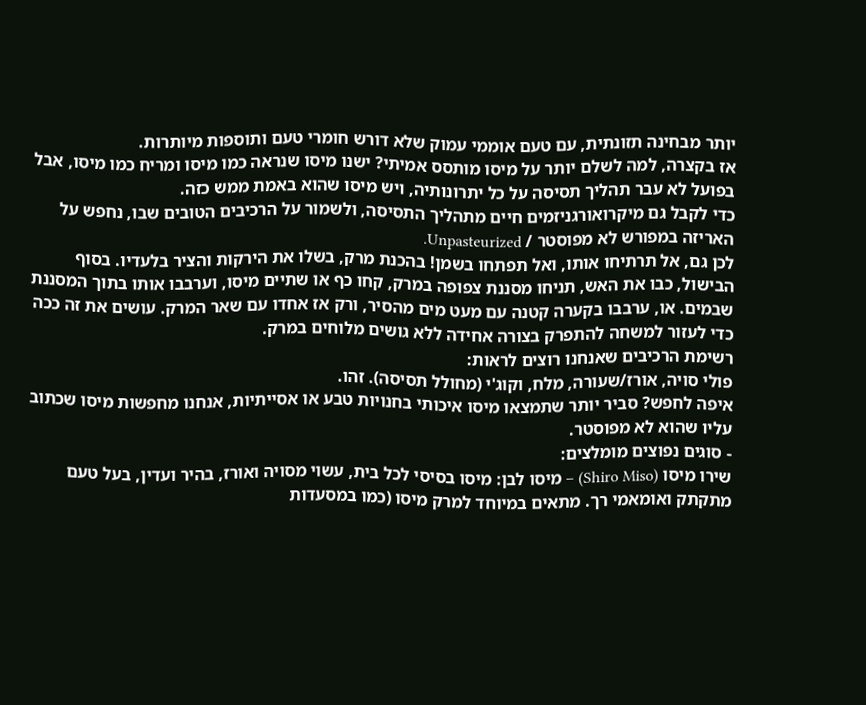יותר מבחינה תזונתית, עם טעם אוממי עמוק שלא דורש חומרי טעם ותוספות מיותרות.
אז בקצרה, למה לשלם יותר על מיסו מותסס אמיתי? ישנו מיסו שנראה כמו מיסו ומריח כמו מיסו, אבל בפועל לא עבר תהליך תסיסה על כל יתרונותיה, ויש מיסו שהוא באמת ממש כזה.
כדי לקבל גם מיקרואורגניזמים חיים מתהליך התסיסה, ולשמור על הרכיבים הטובים שבו, נחפש על האריזה במפורש לא מפוסטר / Unpasteurized.
לכן גם, אל תרתיחו אותו, ואל תפתחו בשמן! בהכנת מרק, בשלו את הירקות והציר בלעדיו. בסוף הבישול, כבו את האש, תניחו מסננת צפופה במרק, קחו כף או שתיים מיסו, וערבבו אותו בתוך המסננת שבמים. או, ערבבו בקערה קטנה עם מעט מים מהסיר, ורק אז אחדו עם שאר המרק. עושים את זה ככה כדי לעזור למשחה להתפרק בצורה אחידה ללא גושים מלוחים במרק.
רשימת הרכיבים שאנחנו רוצים לראות:
פולי סויה, אורז/שעורה, מלח, וקוג'י (מחולל תסיסה). זהו.
איפה לחפש? סביר יותר שתמצאו מיסו איכותי בחנויות טבע או אסייתיות, אנחנו מחפשות מיסו שכתוב עליו שהוא לא מפוסטר.
- סוגים נפוצים מומלצים:
שירו מיסו (Shiro Miso) – מיסו לבן: מיסו בסיסי לכל בית, עשוי מסויה ואורז, בהיר ועדין, בעל טעם מתקתק ואומאמי רך. מתאים במיוחד למרק מיסו (כמו במסעדות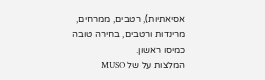אסיאתיות), רטבים, ממרחים, מרינדות ורטבים, בחירה טובה כמיסו ראשון.
המלצות על של MUSO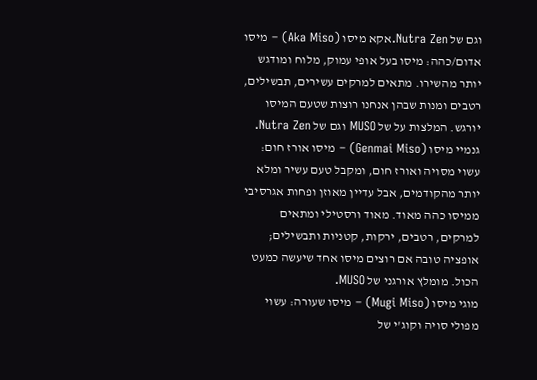וגם של Nutra Zen.אקא מיסו (Aka Miso) – מיסו אדום/כהה: מיסו בעל אופי עמוק, מלוח ומודגש יותר מהשירו. מתאים למרקים עשירים, תבשילים, רטבים ומנות שבהן אנחנו רוצות שטעם המיסו יורגש. המלצות על של MUSO וגם של Nutra Zen.
גנמיי מיסו (Genmai Miso) – מיסו אורז חום: עשוי מסויה ואורז חום, ומקבל טעם עשיר ומלא יותר מהקודמים, אבל עדיין מאוזן ופחות אגרסיבי ממיסו כהה מאוד. מאוד ורסטילי ומתאים למרקים, רטבים, ירקות, קטניות ותבשילים; אופציה טובה אם רוצים מיסו אחד שיעשה כמעט הכול. מומלץ אורגני של MUSO.
מוגי מיסו (Mugi Miso) – מיסו שעורה: עשוי מפולי סויה וקוג'י של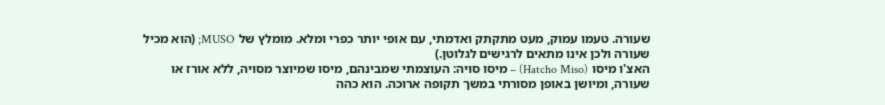שעורה. טעמו עמוק, מעט מתקתק ואדמתי, עם אופי יותר כפרי ומלא. מומלץ של MUSO; (הוא מכיל שעורה ולכן אינו מתאים לרגישים לגלוטן.)
האצ'ו מיסו (Hatcho Miso) – מיסו סויה: העוצמתי שמבינהם, מיסו שמיוצר מסויה, ללא אורז או שעורה, ומיושן באופן מסורתי במשך תקופה ארוכה. הוא כהה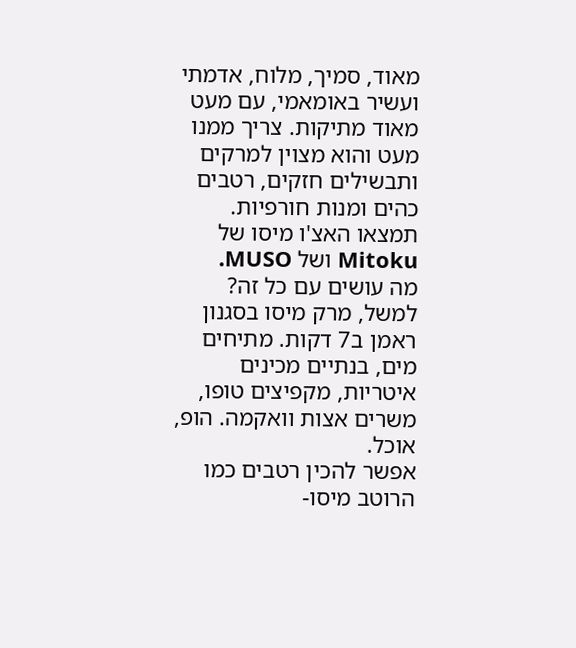מאוד, סמיך, מלוח, אדמתי ועשיר באומאמי, עם מעט מאוד מתיקות. צריך ממנו מעט והוא מצוין למרקים ותבשילים חזקים, רטבים כהים ומנות חורפיות. תמצאו האצ'ו מיסו של Mitoku ושל MUSO.
מה עושים עם כל זה? למשל, מרק מיסו בסגנון ראמן ב7 דקות. מתיחים מים, בנתיים מכינים איטריות, מקפיצים טופו, משרים אצות וואקמה. הופ, אוכל.
אפשר להכין רטבים כמו הרוטב מיסו-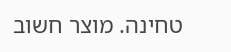טחינה. מוצר חשוב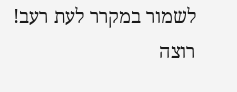לשמור במקרר לעת רעב!
רוצה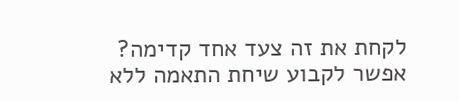לקחת את זה צעד אחד קדימה?
אפשר לקבוע שיחת התאמה ללא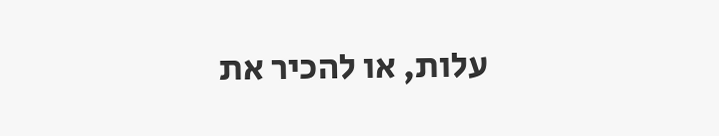עלות, או להכיר את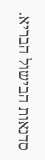סדנאות הבישול הבריא.